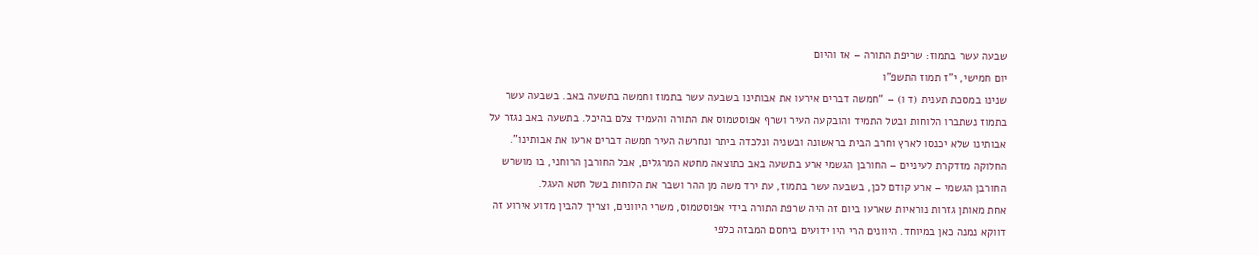שבעה עשר בתמוז: שריפת התורה – אז והיום
יום חמישי, י”ז תמוז התשפ”ו
שנינו במסכת תענית (ד ו) – “חמשה דברים אירעו את אבותינו בשבעה עשר בתמוז וחמשה בתשעה באב. בשבעה עשר בתמוז נשתברו הלוחות ובטל התמיד והובקעה העיר ושרף אפוסטמוס את התורה והעמיד צלם בהיכל. בתשעה באב נגזר על אבותינו שלא יכנסו לארץ וחרב הבית בראשונה ובשניה ונלכדה ביתר ונחרשה העיר חמשה דברים ארעו את אבותינו”. החלוקה מזדקרת לעיניים – החורבן הגשמי ארע בתשעה באב כתוצאה מחטא המרגלים, אבל החורבן הרוחני, בו מושרש החורבן הגשמי – ארע קודם לכן, בשבעה עשר בתמוז, עת ירד משה מן ההר ושבר את הלוחות בשל חטא העגל.
אחת מאותן גזרות נוראיות שארעו ביום זה היה שרפת התורה בידי אפוסטמוס, משרי היוונים, וצריך להבין מדוע אירוע זה דווקא נמנה כאן במיוחד. היוונים הרי היו ידועים ביחסם המבזה כלפי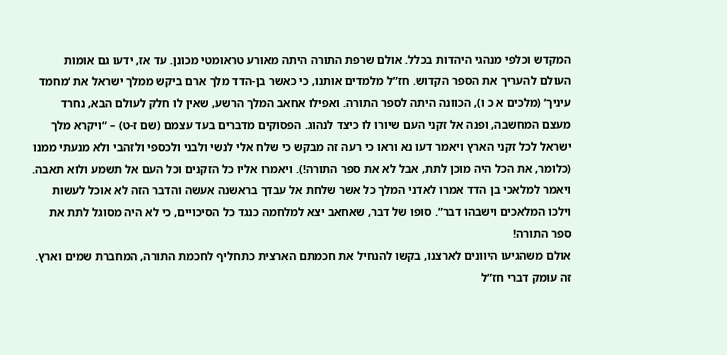המקדש וכלפי מנהגי היהדות בכלל. אולם שרפת התורה היתה מאורע טראומטי מכונן. עד אז, ידעו גם אומות העולם להעריך את הספר הקדוש. חז”ל מלמדים אותנו, כי כאשר בן-הדד מלך ארם ביקש ממלך ישראל את ‘מחמד עיניך’ (מלכים א כ ו), הכוונה היתה לספר התורה. ואפילו אחאב המלך הרשע, שאין לו חלק לעולם הבא, נחרד מעצם המחשבה, ופנה אל זקני העם שיורו לו כיצד לנהוג. הפסוקים מדברים בעד עצמם (שם ז-ט) – “ויקרא מלך ישראל לכל זקני הארץ ויאמר דעו נא וראו כי רעה זה מבקש כי שלח אלי לנשי ולבני ולכספי ולזהבי ולא מנעתי ממנו (כלומר, את הכל היה מוכן לתת, אבל לא את ספר התורה!). ויאמרו אליו כל הזקנים וכל העם אל תשמע ולוא תאבה. ויאמר למלאכי בן הדד אמרו לאדני המלך כל אשר שלחת אל עבדך בראשנה אעשה והדבר הזה לא אוכל לעשות וילכו המלאכים וישבהו דבר”. סופו של דבר, שאחאב יצא למלחמה כנגד כל הסיכויים, כי לא היה מסוגל לתת את ספר התורה!
אולם משהגיעו היוונים לארצנו, בקשו להנחיל את חכמתם הארצית כתחליף לחכמת התורה, המחברת שמים וארץ. זה עומק דברי חז”ל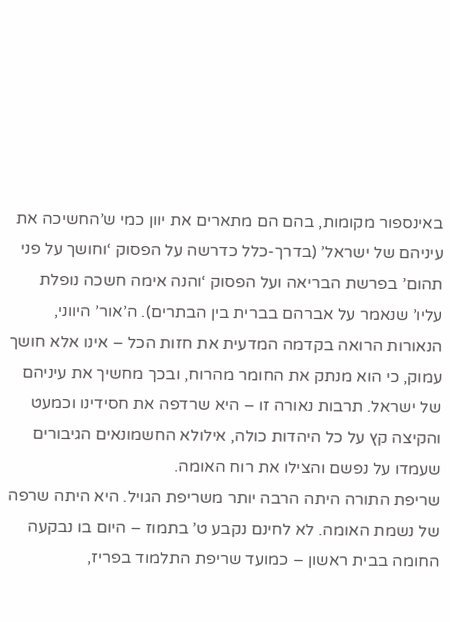באינספור מקומות, בהם הם מתארים את יוון כמי ש’החשיכה את עיניהם של ישראל’ (בדרך-כלל כדרשה על הפסוק ‘וחושך על פני תהום’ בפרשת הבריאה ועל הפסוק ‘והנה אימה חשכה נופלת עליו’ שנאמר על אברהם בברית בין הבתרים). ה’אור’ היווני, הנאורות הרואה בקדמה המדעית את חזות הכל – אינו אלא חושך עמוק, כי הוא מנתק את החומר מהרוח, ובכך מחשיך את עיניהם של ישראל. תרבות נאורה זו – היא שרדפה את חסידינו וכמעט והקיצה קץ על כל היהדות כולה, אילולא החשמונאים הגיבורים שעמדו על נפשם והצילו את רוח האומה.
שריפת התורה היתה הרבה יותר משריפת הגויל. היא היתה שרפה של נשמת האומה. לא לחינם נקבע ט’ בתמוז – היום בו נבקעה החומה בבית ראשון – כמועד שריפת התלמוד בפריז,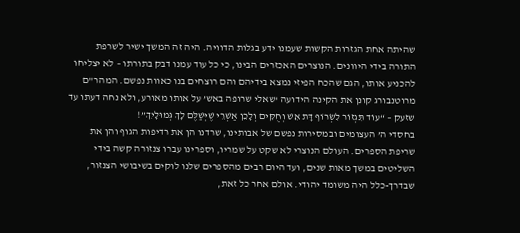שהיתה אחת הגזרות הקשות שעמנו ידע בגלות הדוויה. היה זה המשך ישיר לשרפת התורה בידי היוונים. הנוצרים האכזרים הבינו, כי כל עוד עמנו דבק בתורתו – לא יצליחו להכניע אותו, הגם שהכח הפיזי נמצא בידיהם והם רוצחים בנו כאוות נפשם. המהר”ם מרוטנבורג קונן את הקינה הידועה ‘שאלי שרופה באש’ על אותו מאורע, ולא נחה דעתו עד שזעק – “עוֹד תִּגְזוֹר לִשְׂרוֹף דָּת אֵשׁ וְחֻקִּים וְלָכֵן אַשְׁרֵי שֶׁיְּשַׁלֶּם לָךְ גְּמוּלָיִךְ”!
בחסדי ה’ העצומים ובמסירות נפשם של אבותינו, שרדנו הן את רדיפות הגוף והן את שריפת הספרים. העולם הנוצרי לא שקט על שמריו, וספרינו עברו צנזורה קשה בידי השליטים במשך מאות שנים, ועד היום רבים מהספרים שלנו לוקים בשיבושי הצנזור, שבדרך-כלל היה משומד יהודי. אולם אחר כל זאת,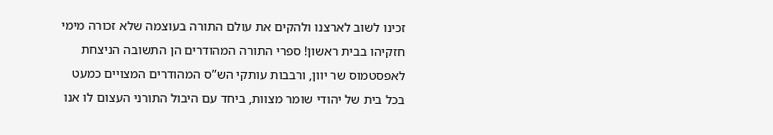זכינו לשוב לארצנו ולהקים את עולם התורה בעוצמה שלא זכורה מימי חזקיהו בבית ראשון! ספרי התורה המהודרים הן התשובה הניצחת לאפסטמוס שר יוון, ורבבות עותקי הש”ס המהודרים המצויים כמעט בכל בית של יהודי שומר מצוות, ביחד עם היבול התורני העצום לו אנו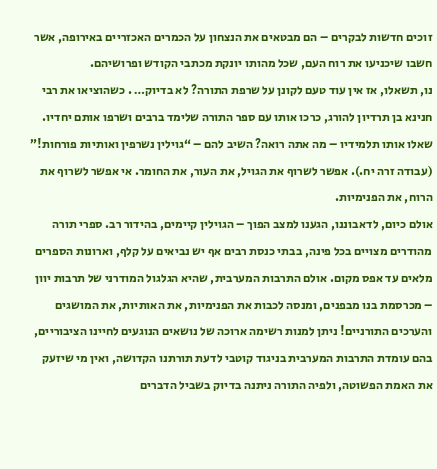זוכים חדשות לבקרים – הם מבטאים את הנצחון על הכמרים האכזריים באירופה, אשר חשבו שיכניעו את רוח העם, שכל מהותו יונקת מכתבי הקודש ופרושיהם.
נו, תשאלו, אז אין עוד טעם לקונן על שרפת התורה? לא בדיוק… . כשהוציאו את רבי חנינא בן תרדיון להורג, כרכו אותו עם ספר התורה שלימד ברבים ושרפו אותם יחדיו. שאלו אותו תלמידיו – מה אתה רואה? השיב להם – “גוילין נשרפין ואותיות פורחות!” (עבודה זרה יח.). אפשר לשרוף את הגויל, את העור, את החומר. אי אפשר לשרוף את הרוח, את הפנימיות.
אולם כיום, לדאבוננו, הגענו למצב הפוך – הגוילין קיימים, בהידור רב. ספרי תורה מהודרים מצויים בכל פינה, בבתי כנסת רבים אף יש נביאים על קלף, וארונות הספרים מלאים עד אפס מקום. אולם התרבות המערבית, שהיא הגלגול המודרני של תרבות יוון – מכרסמת בנו מבפנים, ומנסה לכבות את הפנימיות, את האותיות, את המושגים והערכים התורניים! ניתן למנות רשימה ארוכה של נושאים הנוגעים לחיינו הציבוריים, בהם עומדת התרבות המערבית בניגוד קוטבי לדעת תורתנו הקדושה, ואין מי שיזעק את האמת הפשוטה, ולפיה התורה ניתנה בדיוק בשביל הדברים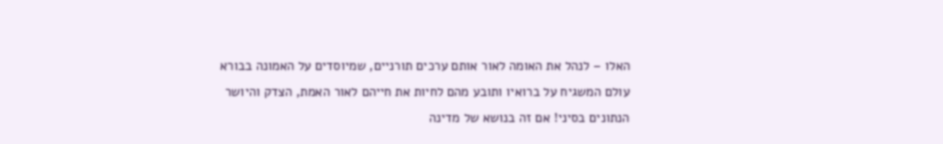האלו – לנהל את האומה לאור אותם ערכים תורניים, שמיוסדים על האמונה בבורא עולם המשגיח על ברואיו ותובע מהם לחיות את חייהם לאור האמת, הצדק והיושר הנתונים בסיני! אם זה בנושא של מדינה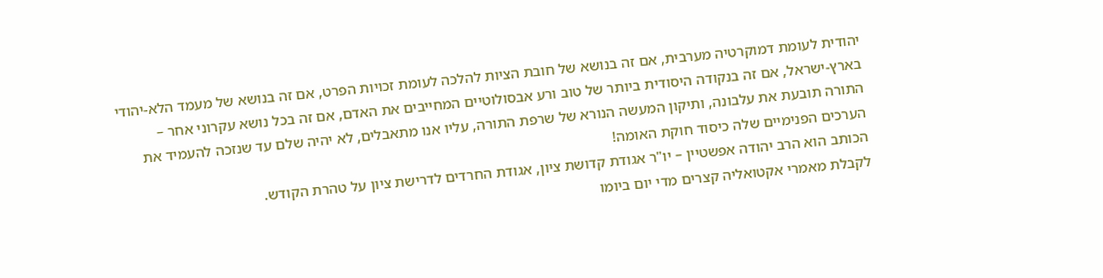יהודית לעומת דמוקרטיה מערבית, אם זה בנושא של חובת הציות להלכה לעומת זכויות הפרט, אם זה בנושא של מעמד הלא-יהודי בארץ-ישראל, אם זה בנקודה היסודית ביותר של טוב ורע אבסולוטיים המחייבים את האדם, אם זה בכל נושא עקרוני אחר – התורה תובעת את עלבונה, ותיקון המעשה הנורא של שרפת התורה, עליו אנו מתאבלים, לא יהיה שלם עד שנזכה להעמיד את הערכים הפנימיים שלה כיסוד חוקת האומה!
הכותב הוא הרב יהודה אפשטיין – יו"ר אגודת קדושת ציון, אגודת החרדים לדרישת ציון על טהרת הקודש.
לקבלת מאמרי אקטואליה קצרים מדי יום ביומו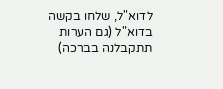לדוא"ל, שלחו בקשה בדוא"ל (גם הערות תתקבלנה בברכה)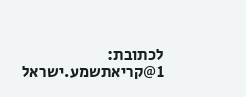לכתובת:
1@קריאתשמע.ישראל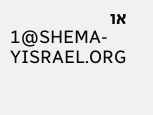או
1@SHEMA-YISRAEL.ORG